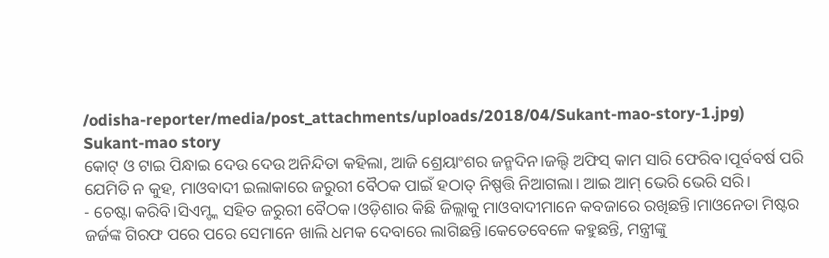/odisha-reporter/media/post_attachments/uploads/2018/04/Sukant-mao-story-1.jpg)
Sukant-mao story
କୋଟ୍ ଓ ଟାଇ ପିନ୍ଧାଇ ଦେଉ ଦେଉ ଅନିନ୍ଦିତା କହିଲା, ଆଜି ଶ୍ରେୟାଂଶର ଜନ୍ମଦିନ।ଜଲ୍ଦି ଅଫିସ୍ କାମ ସାରି ଫେରିବ।ପୂର୍ବବର୍ଷ ପରି ଯେମିତି ନ କୁହ, ମାଓବାଦୀ ଇଲାକାରେ ଜରୁରୀ ବୈଠକ ପାଇଁ ହଠାତ୍ ନିଷ୍ପତ୍ତି ନିଆଗଲା। ଆଇ ଆମ୍ ଭେରି ଭେରି ସରି।
- ଚେଷ୍ଟା କରିବି।ସିଏମ୍ଙ୍କ ସହିତ ଜରୁରୀ ବୈଠକ।ଓଡ଼ିଶାର କିଛି ଜିଲ୍ଲାକୁ ମାଓବାଦୀମାନେ କବଜାରେ ରଖିଛନ୍ତି।ମାଓନେତା ମିଷ୍ଟର ଜର୍ଜଙ୍କ ଗିରଫ ପରେ ପରେ ସେମାନେ ଖାଲି ଧମକ ଦେବାରେ ଲାଗିଛନ୍ତି।କେତେବେଳେ କହୁଛନ୍ତି, ମନ୍ତ୍ରୀଙ୍କୁ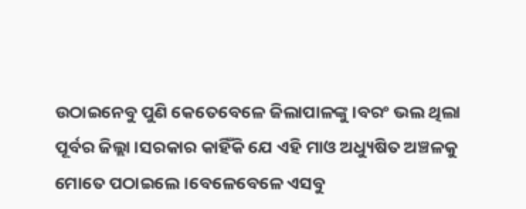ଉଠାଇନେବୁ ପୁଣି କେତେବେଳେ ଜିଲାପାଳଙ୍କୁ।ବରଂ ଭଲ ଥିଲା ପୂର୍ବର ଜିଲ୍ଲା।ସରକାର କାହିଁକି ଯେ ଏହି ମାଓ ଅଧ୍ୟୁଷିତ ଅଞ୍ଚଳକୁ ମୋତେ ପଠାଇଲେ।ବେଳେବେଳେ ଏସବୁ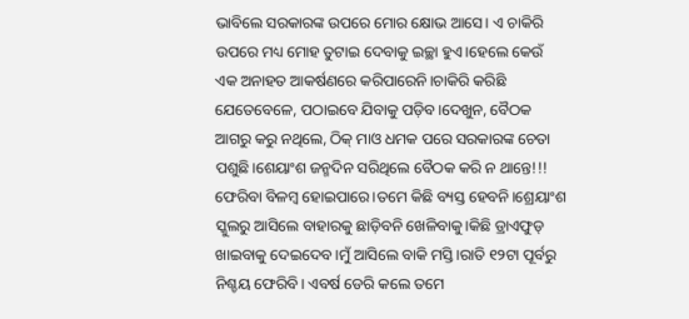ଭାବିଲେ ସରକାରଙ୍କ ଉପରେ ମୋର କ୍ଷୋଭ ଆସେ। ଏ ଚାକିରି ଉପରେ ମଧ୍ୟ ମୋହ ତୁଟାଇ ଦେବାକୁ ଇଚ୍ଛା ହୁଏ।ହେଲେ କେଉଁ ଏକ ଅନାହତ ଆକର୍ଷଣରେ କରିପାରେନି।ଚାକିରି କରିଛି ଯେତେବେଳେ, ପଠାଇବେ ଯିବାକୁ ପଡ଼ିବ।ଦେଖୁନ, ବୈଠକ ଆଗରୁ କରୁ ନଥିଲେ, ଠିକ୍ ମାଓ ଧମକ ପରେ ସରକାରଙ୍କ ଚେତା ପଶୁଛି।ଶେୟାଂଶ ଜନ୍ମଦିନ ସରିଥିଲେ ବୈଠକ କରି ନ ଥାନ୍ତେ!!! ଫେରିବା ବିଳମ୍ୱ ହୋଇପାରେ।ତମେ କିଛି ବ୍ୟସ୍ତ ହେବନି।ଶ୍ରେୟାଂଶ ସ୍କୁଲରୁ ଆସିଲେ ବାହାରକୁ ଛାଡ଼ିବନି ଖେଳିବାକୁ।କିଛି ଡ୍ରାଏଫୁଡ୍ ଖାଇବାକୁ ଦେଇଦେବ।ମୁଁ ଆସିଲେ ବାକି ମସ୍ତି।ରାତି ୧୨ଟା ପୂର୍ବରୁ ନିଶ୍ଚୟ ଫେରିବି। ଏବର୍ଷ ଡେରି କଲେ ତମେ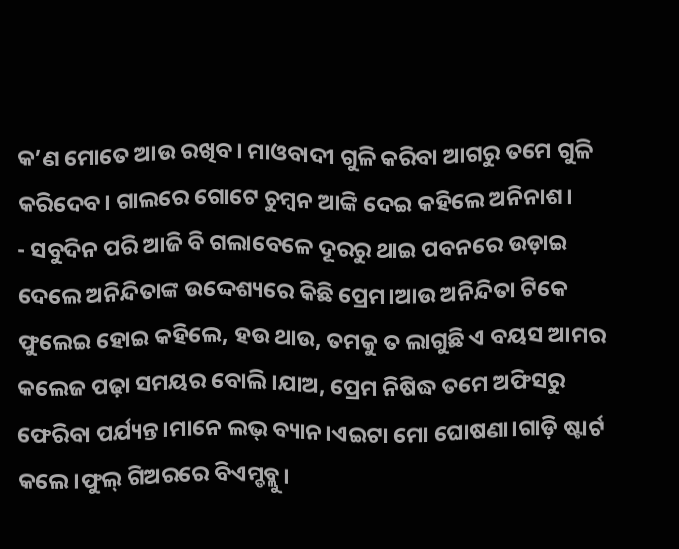କ’ଣ ମୋତେ ଆଉ ରଖିବ। ମାଓବାଦୀ ଗୁଳି କରିବା ଆଗରୁ ତମେ ଗୁଳି କରିଦେବ। ଗାଲରେ ଗୋଟେ ଚୁମ୍ୱନ ଆଙ୍କି ଦେଇ କହିଲେ ଅନିନାଶ।
- ସବୁଦିନ ପରି ଆଜି ବି ଗଲାବେଳେ ଦୂରରୁ ଥାଇ ପବନରେ ଉଡ଼ାଇ ଦେଲେ ଅନିନ୍ଦିତାଙ୍କ ଉଦ୍ଦେଶ୍ୟରେ କିଛି ପ୍ରେମ।ଆଉ ଅନିନ୍ଦିତା ଟିକେ ଫୁଲେଇ ହୋଇ କହିଲେ, ହଉ ଥାଉ, ତମକୁ ତ ଲାଗୁଛି ଏ ବୟସ ଆମର କଲେଜ ପଢ଼ା ସମୟର ବୋଲି।ଯାଅ, ପ୍ରେମ ନିଷିଦ୍ଧ ତମେ ଅଫିସରୁ ଫେରିବା ପର୍ଯ୍ୟନ୍ତ।ମାନେ ଲଭ୍ ବ୍ୟାନ।ଏଇଟା ମୋ ଘୋଷଣା।ଗାଡ଼ି ଷ୍ଟାର୍ଟ କଲେ।ଫୁଲ୍ ଗିଅରରେ ବିଏମ୍ଡବ୍ଲୁ।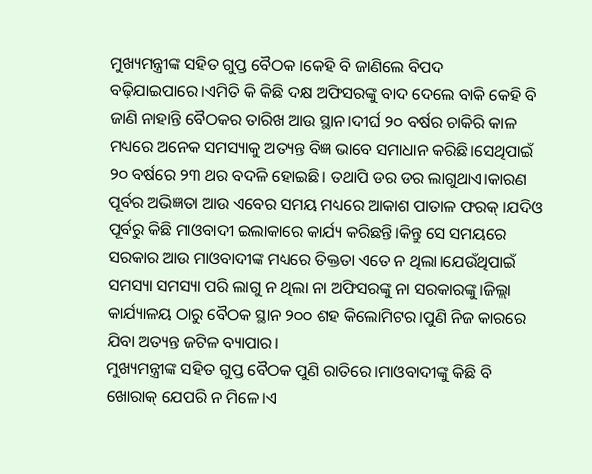ମୁଖ୍ୟମନ୍ତ୍ରୀଙ୍କ ସହିତ ଗୁପ୍ତ ବୈଠକ ।କେହି ବି ଜାଣିଲେ ବିପଦ ବଢ଼ିଯାଇପାରେ।ଏମିତି କି କିଛି ଦକ୍ଷ ଅଫିସରଙ୍କୁ ବାଦ ଦେଲେ ବାକି କେହି ବି ଜାଣି ନାହାନ୍ତି ବୈଠକର ତାରିଖ ଆଉ ସ୍ଥାନ।ଦୀର୍ଘ ୨୦ ବର୍ଷର ଚାକିରି କାଳ ମଧ୍ୟରେ ଅନେକ ସମସ୍ୟାକୁ ଅତ୍ୟନ୍ତ ବିଜ୍ଞ ଭାବେ ସମାଧାନ କରିଛି।ସେଥିପାଇଁ ୨୦ ବର୍ଷରେ ୨୩ ଥର ବଦଳି ହୋଇଛି। ତଥାପି ଡର ଡର ଲାଗୁଥାଏ।କାରଣ ପୂର୍ବର ଅଭିଜ୍ଞତା ଆଉ ଏବେର ସମୟ ମଧ୍ୟରେ ଆକାଶ ପାତାଳ ଫରକ୍ ।ଯଦିଓ ପୂର୍ବରୁ କିଛି ମାଓବାଦୀ ଇଲାକାରେ କାର୍ଯ୍ୟ କରିଛନ୍ତି।କିନ୍ତୁ ସେ ସମୟରେ ସରକାର ଆଉ ମାଓବାଦୀଙ୍କ ମଧ୍ୟରେ ତିକ୍ତତା ଏତେ ନ ଥିଲା।ଯେଉଁଥିପାଇଁ ସମସ୍ୟା ସମସ୍ୟା ପରି ଲାଗୁ ନ ଥିଲା ନା ଅଫିସରଙ୍କୁ ନା ସରକାରଙ୍କୁ।ଜିଲ୍ଲା କାର୍ଯ୍ୟାଳୟ ଠାରୁ ବୈଠକ ସ୍ଥାନ ୨୦୦ ଶହ କିଲୋମିଟର।ପୁଣି ନିଜ କାରରେ ଯିବା ଅତ୍ୟନ୍ତ ଜଟିଳ ବ୍ୟାପାର।
ମୁଖ୍ୟମନ୍ତ୍ରୀଙ୍କ ସହିତ ଗୁପ୍ତ ବୈଠକ ପୁଣି ରାତିରେ।ମାଓବାଦୀଙ୍କୁ କିଛି ବି ଖୋରାକ୍ ଯେପରି ନ ମିଳେ।ଏ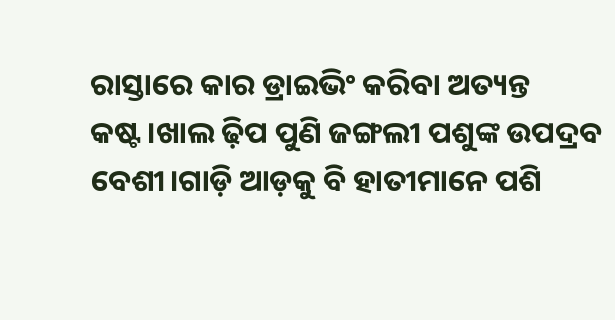ରାସ୍ତାରେ କାର ଡ୍ରାଇଭିଂ କରିବା ଅତ୍ୟନ୍ତ କଷ୍ଟ।ଖାଲ ଢ଼ିପ ପୁଣି ଜଙ୍ଗଲୀ ପଶୁଙ୍କ ଉପଦ୍ରବ ବେଶୀ।ଗାଡ଼ି ଆଡ଼କୁ ବି ହାତୀମାନେ ପଶି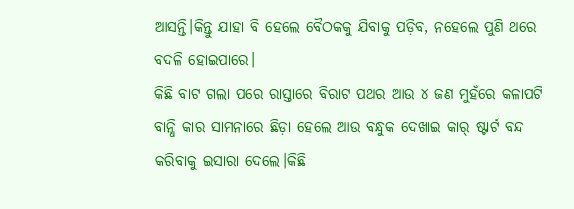ଆସନ୍ତି।କିନ୍ତୁ ଯାହା ବି ହେଲେ ବୈଠକକୁ ଯିବାକୁ ପଡ଼ିବ, ନହେଲେ ପୁଣି ଥରେ ବଦଳି ହୋଇପାରେ।
କିଛି ବାଟ ଗଲା ପରେ ରାସ୍ତାରେ ବିରାଟ ପଥର ଆଉ ୪ ଜଣ ମୁହଁରେ କଳାପଟି ବାନ୍ଧି କାର ସାମନାରେ ଛିଡ଼ା ହେଲେ ଆଉ ବନ୍ଧୁକ ଦେଖାଇ କାର୍ ଷ୍ଟାର୍ଟ ବନ୍ଦ କରିବାକୁ ଇସାରା ଦେଲେ।କିଛି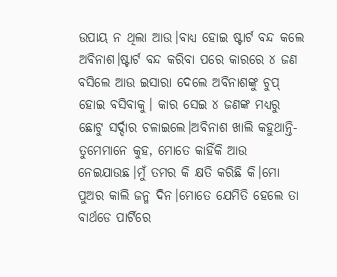ଉପାୟ ନ ଥିଲା ଆଉ।ବାଧ୍ୟ ହୋଇ ଷ୍ଟାର୍ଟ ବନ୍ଦ କଲେ ଅବିନାଶ।ଷ୍ଟାର୍ଟ ବନ୍ଦ କରିବା ପରେ କାରରେ ୪ ଜଣ ବସିଲେ ଆଉ ଇସାରା ଦେଲେ ଅବିନାଶଙ୍କୁ ଚୁପ୍ ହୋଇ ବସିବାକୁ। କାର ସେଇ ୪ ଜଣଙ୍କ ମଧ୍ୟରୁ ଛୋଟୁ ସର୍ଦ୍ଦାର ଚଳାଇଲେ।ଅବିନାଶ ଖାଲି କହୁଥାନ୍ତି- ତୁମେମାନେ କୁହ, ମୋତେ କାହିଁକି ଆଉ ନେଇଯାଉଛ।ମୁଁ ତମର କି କ୍ଷତି କରିଛି କି।ମୋ ପୁଅର କାଲି ଜନ୍ମ ଦିନ।ମୋତେ ଯେମିତି ହେଲେ ତା ବାର୍ଥଡେ ପାର୍ଟିରେ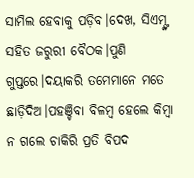ସାମିଲ ହେବାକୁ ପଡ଼ିବ।ଦେଖ, ସିଏମ୍ଙ୍କ ସହିତ ଜରୁରୀ ବୈଠକ।ପୁଣି ଗୁପ୍ତରେ।ଦୟାକରି ତମେମାନେ ମତେ ଛାଡ଼ିଦିଅ।ପହଞ୍ଚିବା ବିଳମ୍ୱ ହେଲେ କିମ୍ୱା ନ ଗଲେ ଚାକିରି ପ୍ରତି ବିପଦ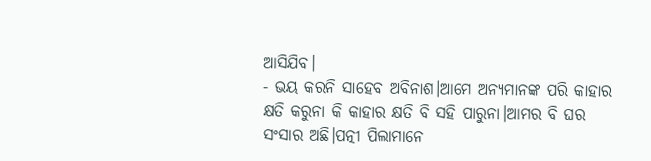ଆସିଯିବ।
- ଭୟ କରନି ସାହେବ ଅବିନାଶ।ଆମେ ଅନ୍ୟମାନଙ୍କ ପରି କାହାର କ୍ଷତି କରୁନା କି କାହାର କ୍ଷତି ବି ସହି ପାରୁନା।ଆମର ବି ଘର ସଂସାର ଅଛି।ପତ୍ନୀ ପିଲାମାନେ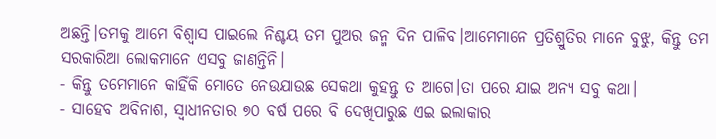ଅଛନ୍ତି।ତମକୁ ଆମେ ବିଶ୍ୱାସ ପାଇଲେ ନିଶ୍ଚୟ ତମ ପୁଅର ଜନ୍ମ ଦିନ ପାଳିବ।ଆମେମାନେ ପ୍ରତିଶ୍ରୁତିର ମାନେ ବୁଝୁ, କିନ୍ତୁ ତମ ସରକାରିଆ ଲୋକମାନେ ଏସବୁ ଜାଣନ୍ତିନି।
- କିନ୍ତୁ ତମେମାନେ କାହିଁକି ମୋତେ ନେଉଯାଉଛ ସେକଥା କୁହନ୍ତୁ ତ ଆଗେ।ତା ପରେ ଯାଇ ଅନ୍ୟ ସବୁ କଥା।
- ସାହେବ ଅବିନାଶ, ସ୍ୱାଧୀନତାର ୭୦ ବର୍ଷ ପରେ ବି ଦେଖିପାରୁଛ ଏଇ ଇଲାକାର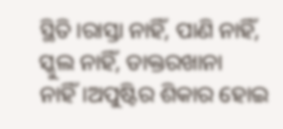ସ୍ଥିତି।ରାସ୍ତା ନାହିଁ, ପାଣି ନାହିଁ, ସ୍କୁଲ ନାହିଁ, ଡାକ୍ତରଖାନା ନାହିଁ।ଅପୁଷ୍ଟିର ଶିକାର ହୋଇ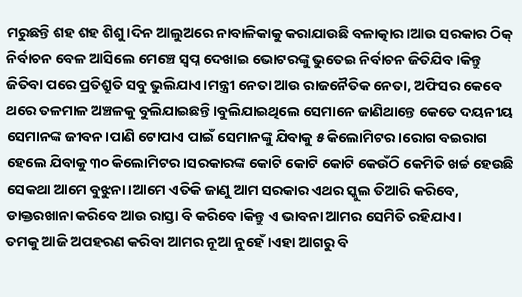ମରୁଛନ୍ତି ଶହ ଶହ ଶିଶୁ।ଦିନ ଆଲୁଅରେ ନାବାଳିକାକୁ କରାଯାଉଛି ବଳାତ୍କାର।ଆଉ ସରକାର ଠିକ୍ ନିର୍ବାଚନ ବେଳ ଆସିଲେ ମେଞ୍ଚେ ସ୍ୱପ୍ନ ଦେଖାଇ ଭୋଟରଙ୍କୁ ଭୁତେଇ ନିର୍ବାଚନ ଜିତିଯିବ।କିନ୍ତୁ ଜିତିବା ପରେ ପ୍ରତିଶ୍ରୁତି ସବୁ ଭୁଲିଯାଏ।ମନ୍ତ୍ରୀ ନେତା ଆଉ ରାଜନୈତିକ ନେତା, ଅଫିସର କେବେ ଥରେ ତଳମାଳ ଅଞ୍ଚଳକୁ ବୁଲିଯାଇଛନ୍ତି।ବୁଲିଯାଇଥିଲେ ସେମାନେ ଜାଣିଥାନ୍ତେ କେତେ ଦୟନୀୟ ସେମାନଙ୍କ ଜୀବନ।ପାଣି ଟୋପାଏ ପାଇଁ ସେମାନଙ୍କୁ ଯିବାକୁ ୫ କିଲୋମିଟର।ରୋଗ ବଇରାଗ ହେଲେ ଯିବାକୁ ୩୦ କିଲୋମିଟର।ସରକାରଙ୍କ କୋଟି କୋଟି କୋଟି କେଉଁଠି କେମିତି ଖର୍ଚ୍ଚ ହେଉଛି ସେକଥା ଆମେ ବୁଝୁନା।ଆମେ ଏତିକି ଜାଣୁ ଆମ ସରକାର ଏଥର ସ୍କୁଲ ତିଆରି କରିବେ, ଡାକ୍ତରଖାନା କରିବେ ଆଉ ରାସ୍ତା ବି କରିବେ।କିନ୍ତୁ ଏ ଭାବନା ଆମର ସେମିତି ରହିଯାଏ।
ତମକୁ ଆଜି ଅପହରଣ କରିବା ଆମର ନୂଆ ନୁହେଁ।ଏହା ଆଗରୁ ବି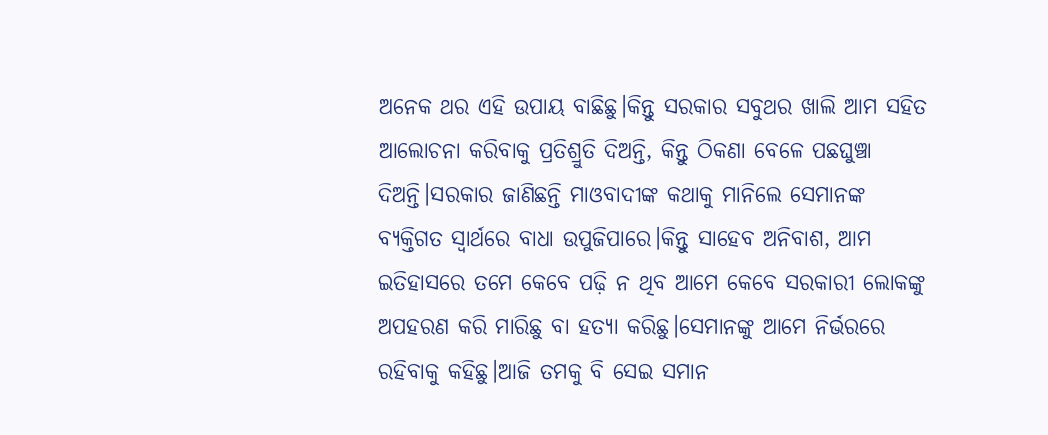ଅନେକ ଥର ଏହି ଉପାୟ ବାଛିଛୁ।କିନ୍ତୁ ସରକାର ସବୁଥର ଖାଲି ଆମ ସହିତ ଆଲୋଚନା କରିବାକୁ ପ୍ରତିଶ୍ରୁତି ଦିଅନ୍ତି, କିନ୍ତୁ ଠିକଣା ବେଳେ ପଛଘୁଞ୍ଚା ଦିଅନ୍ତି।ସରକାର ଜାଣିଛନ୍ତି ମାଓବାଦୀଙ୍କ କଥାକୁ ମାନିଲେ ସେମାନଙ୍କ ବ୍ୟକ୍ତିଗତ ସ୍ୱାର୍ଥରେ ବାଧା ଉପୁଜିପାରେ।କିନ୍ତୁ ସାହେବ ଅନିବାଶ, ଆମ ଇତିହାସରେ ତମେ କେବେ ପଢ଼ି ନ ଥିବ ଆମେ କେବେ ସରକାରୀ ଲୋକଙ୍କୁ ଅପହରଣ କରି ମାରିଛୁ ବା ହତ୍ୟା କରିଛୁ।ସେମାନଙ୍କୁ ଆମେ ନିର୍ଭରରେ ରହିବାକୁ କହିଛୁ।ଆଜି ତମକୁ ବି ସେଇ ସମାନ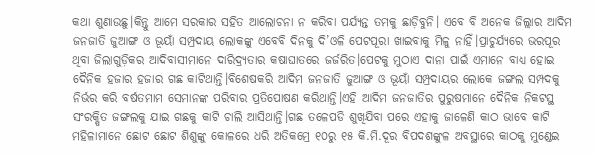କଥା ଶୁଣାଉଛୁ।କିନ୍ତୁ ଆମେ ସରକାର ସହିତ ଆଲୋଚନା ନ କରିବା ପର୍ଯ୍ୟନ୍ତ ତମକୁ ଛାଡ଼ିବୁନି। ଏବେ ବି ଅନେକ ଜିଲ୍ଲାର ଆଦିମ ଜନଜାତି ଜୁଆଙ୍ଗ ଓ ଭୂୟାଁ ସମ୍ପ୍ରଦାୟ ଲୋକଙ୍କୁ ଏବେବି ଦିନକୁ ଦି’ଓଳି ପେଟପୂରା ଖାଇବାକୁ ମିଳୁ ନାହିଁ।ପ୍ରାଚୁର୍ଯ୍ୟରେ ଭରପୂର ଥିବା ଜିଲାଗୁଡ଼ିକର ଆଦିବାସୀମାନେ ଦାରିଦ୍ର୍ୟତାର କଷାଘାତରେ ଜର୍ଜରିତ।ପେଟକୁ ମୁଠାଏ ଦାନା ପାଇଁ ଏମାନେ ବାଧ୍ୟ ହୋଇ ଦୈନିକ ହଜାର ହଜାର ଗଛ କାଟିଥାନ୍ତି।ବିଶେଷକରି ଆଦିମ ଜନଜାତି ଜୁଆଙ୍ଗ ଓ ଭୂୟାଁ ସମ୍ପ୍ରଦାୟର ଲୋକେ ଜଙ୍ଗଲ ସମ୍ପଦକୁ ନିର୍ଭର କରି ବର୍ଷତମାମ ସେମାନଙ୍କ ପରିବାର ପ୍ରତିପୋଷଣ କରିଥାନ୍ତି।ଏହି ଆଦିମ ଜନଜାତିର ପୁରୁଷମାନେ ଦୈନିକ ନିକଟସ୍ଥ ସଂରକ୍ଷିତ ଜଙ୍ଗଲକୁ ଯାଇ ଗଛକୁ କାଟି ଚାଲି ଆସିଥାନ୍ତି।ଗଛ ତଳେପଡି ଶୁଖିଯିବା ପରେ ଏହାକୁ ଜାଳେଣି କାଠ ଭାବେ କାଟି ମହିଳାମାନେ ଛୋଟ ଛୋଟ ଶିଶୁଙ୍କୁ କୋଳରେ ଧରି ଅତିକମ୍ରେ ୧୦ରୁ ୧୫ କି.ମି.ଦୂର ବିପଦଶଙ୍କୁଳ ଅବସ୍ଥାରେ କାଠକୁ ମୁଣ୍ଡେଇ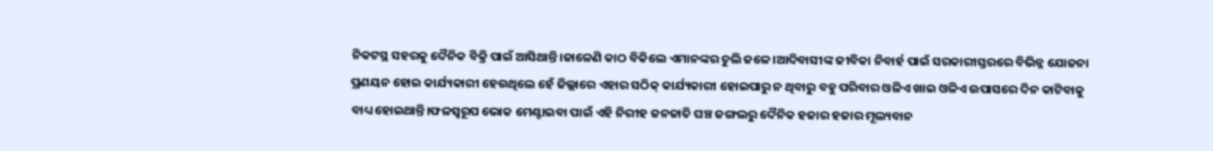ନିକଟସ୍ଥ ସହରକୁ ଦୈନିକ ବିକ୍ରି ପାଇଁ ଆସିଥାନ୍ତି।ଜାଳେଣି କାଠ ବିକିଲେ ଏମାନଙ୍କର ଚୁଲି ଜଳେ।ଆଦିବାସୀଙ୍କ ଜୀବିକା ନିବାର୍ହ ପାଇଁ ସରକାରୀସ୍ତରରେ ବିଭିନ୍ନ ଯୋଜନା ପ୍ରଣୟନ ହୋଇ କାର୍ଯ୍ୟକାରୀ ହେଉଥିଲେ ହେଁ ଜିଲ୍ଲାରେ ଏହାର ସଠିକ୍ କାର୍ଯ୍ୟକାରୀ ହୋଇପାରୁ ନ ଥିବାରୁ ବହୁ ପରିବାର ଓଳିଏ ଖାଇ ଓଳିଏ ଉପାସରେ ଦିନ କାଟିବାକୁ ବାଧ୍ୟ ହୋଇଥାନ୍ତି।ଫଳସ୍ୱରୂପ ଭୋକ ମେଣ୍ଟାଇବା ପାଇଁ ଏହି ନିରୀହ ଜନଜାତି ଘଞ୍ଚ ଜଙ୍ଗଲରୁ ଦୈନିକ ହଜାର ହଜାର ମୂଲ୍ୟବାନ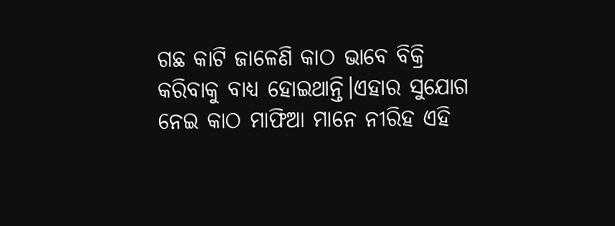ଗଛ କାଟି ଜାଳେଣି କାଠ ଭାବେ ବିକ୍ରି କରିବାକୁ ବାଧ୍ୟ ହୋଇଥାନ୍ତି।ଏହାର ସୁଯୋଗ ନେଇ କାଠ ମାଫିଆ ମାନେ ନୀରିହ ଏହି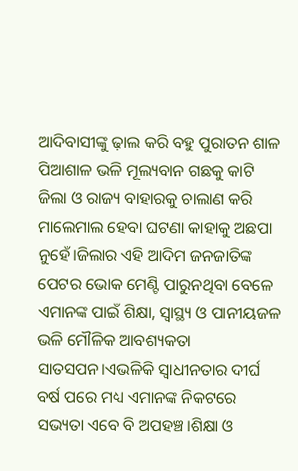ଆଦିବାସୀଙ୍କୁ ଢ଼ାଲ କରି ବହୁ ପୁରାତନ ଶାଳ ପିଆଶାଳ ଭଳି ମୂଲ୍ୟବାନ ଗଛକୁ କାଟି ଜିଲା ଓ ରାଜ୍ୟ ବାହାରକୁ ଚାଲାଣ କରି ମାଲେମାଲ ହେବା ଘଟଣା କାହାକୁ ଅଛପା ନୁହେଁ।ଜିଲାର ଏହି ଆଦିମ ଜନଜାତିଙ୍କ ପେଟର ଭୋକ ମେଣ୍ଟି ପାରୁନଥିବା ବେଳେ ଏମାନଙ୍କ ପାଇଁ ଶିକ୍ଷା, ସ୍ୱାସ୍ଥ୍ୟ ଓ ପାନୀୟଜଳ ଭଳି ମୌଳିକ ଆବଶ୍ୟକତା ସାତସପନ।ଏଭଳିକି ସ୍ୱାଧୀନତାର ଦୀର୍ଘ ବର୍ଷ ପରେ ମଧ୍ୟ ଏମାନଙ୍କ ନିକଟରେ ସଭ୍ୟତା ଏବେ ବି ଅପହଞ୍ଚ।ଶିକ୍ଷା ଓ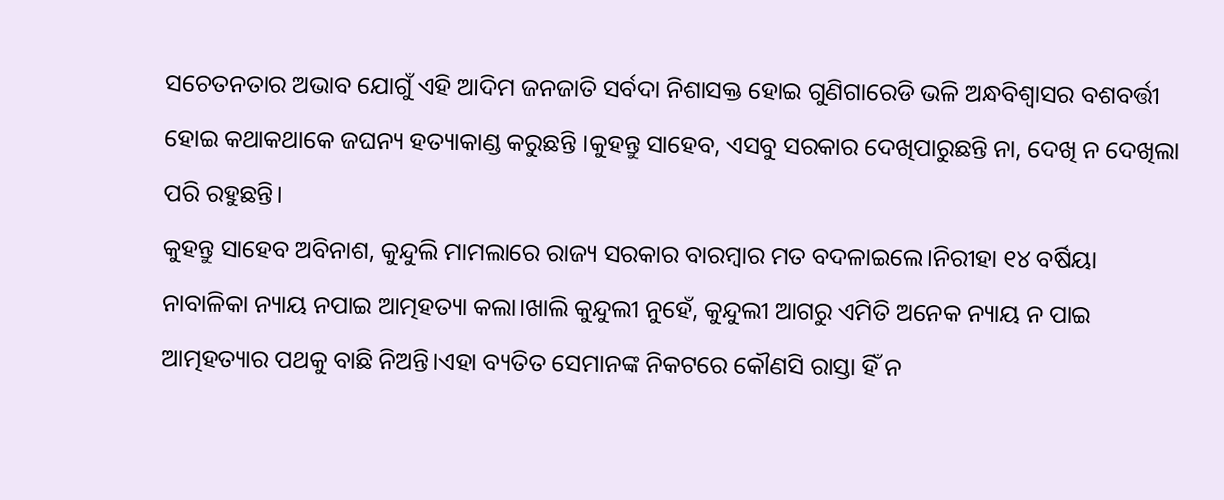ସଚେତନତାର ଅଭାବ ଯୋଗୁଁ ଏହି ଆଦିମ ଜନଜାତି ସର୍ବଦା ନିଶାସକ୍ତ ହୋଇ ଗୁଣିଗାରେଡି ଭଳି ଅନ୍ଧବିଶ୍ୱାସର ବଶବର୍ତ୍ତୀ ହୋଇ କଥାକଥାକେ ଜଘନ୍ୟ ହତ୍ୟାକାଣ୍ଡ କରୁଛନ୍ତି ।କୁହନ୍ତୁ ସାହେବ, ଏସବୁ ସରକାର ଦେଖିପାରୁଛନ୍ତି ନା, ଦେଖି ନ ଦେଖିଲା ପରି ରହୁଛନ୍ତି।
କୁହନ୍ତୁ ସାହେବ ଅବିନାଶ, କୁନ୍ଦୁଲି ମାମଲାରେ ରାଜ୍ୟ ସରକାର ବାରମ୍ୱାର ମତ ବଦଳାଇଲେ।ନିରୀହା ୧୪ ବର୍ଷିୟା ନାବାଳିକା ନ୍ୟାୟ ନପାଇ ଆତ୍ମହତ୍ୟା କଲା।ଖାଲି କୁନ୍ଦୁଲୀ ନୁହେଁ, କୁନ୍ଦୁଲୀ ଆଗରୁ ଏମିତି ଅନେକ ନ୍ୟାୟ ନ ପାଇ ଆତ୍ମହତ୍ୟାର ପଥକୁ ବାଛି ନିଅନ୍ତି।ଏହା ବ୍ୟତିତ ସେମାନଙ୍କ ନିକଟରେ କୌଣସି ରାସ୍ତା ହିଁ ନ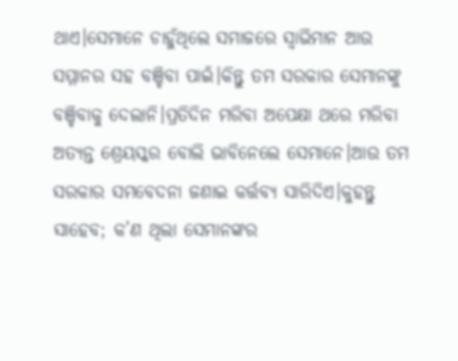ଥାଏ।ସେମାନେ ଚାହୁଁଥିଲେ ସମାଜରେ ସ୍ୱାଭିମାନ ଆଉ ସମ୍ମାନର ସହ ବଞ୍ଚିବା ପାଇଁ।କିନ୍ତୁ ତମ ସରକାର ସେମାନଙ୍କୁ ବଞ୍ଚିବାକୁ ଦେଲାନି।ପ୍ରତିଦିନ ମରିବା ଅପେକ୍ଷା ଥରେ ମରିବା ଅତ୍ୟନ୍ତ ଶ୍ରେୟସ୍କର ବୋଲି ଭାବିନେଲେ ସେମାନେ।ଆଉ ତମ ସରକାର ସମବେଦନା ଜଣାଇ କର୍ତ୍ତବ୍ୟ ସାରିଦିଏ।କୁହନ୍ତୁ ସାହେବ; କ’ଣ ଥିଲା ସେମାନଙ୍କର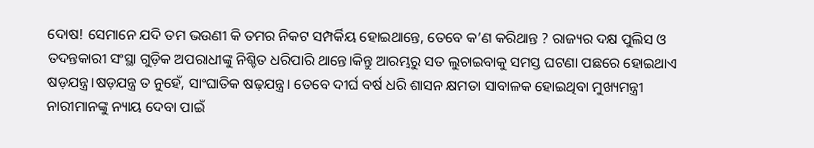ଦୋଷ! ସେମାନେ ଯଦି ତମ ଭଉଣୀ କି ତମର ନିକଟ ସମ୍ପର୍କିୟ ହୋଇଥାନ୍ତେ, ତେବେ କ’ଣ କରିଥାନ୍ତ ? ରାଜ୍ୟର ଦକ୍ଷ ପୁଲିସ ଓ ତଦନ୍ତକାରୀ ସଂସ୍ଥା ଗୁଡ଼ିକ ଅପରାଧୀଙ୍କୁ ନିଶ୍ଚିତ ଧରିପାରି ଥାନ୍ତେ।କିନ୍ତୁ ଆରମ୍ଭରୁ ସତ ଲୁଚାଇବାକୁ ସମସ୍ତ ଘଟଣା ପଛରେ ହୋଇଥାଏ ଷଡ଼ଯନ୍ତ୍ର।ଷଡ଼ଯନ୍ତ୍ର ତ ନୁହେଁ, ସାଂଘାତିକ ଷଢ଼ଯନ୍ତ୍ର। ତେବେ ଦୀର୍ଘ ବର୍ଷ ଧରି ଶାସନ କ୍ଷମତା ସାବାଳକ ହୋଇଥିବା ମୁଖ୍ୟମନ୍ତ୍ରୀ ନାରୀମାନଙ୍କୁ ନ୍ୟାୟ ଦେବା ପାଇଁ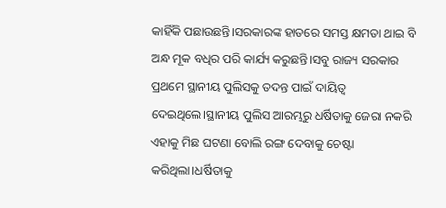କାହିଁକି ପଛାଉଛନ୍ତି।ସରକାରଙ୍କ ହାତରେ ସମସ୍ତ କ୍ଷମତା ଥାଇ ବି ଅନ୍ଧ ମୂକ ବଧିର ପରି କାର୍ଯ୍ୟ କରୁଛନ୍ତି।ସବୁ ରାଜ୍ୟ ସରକାର ପ୍ରଥମେ ସ୍ଥାନୀୟ ପୁଲିସକୁ ତଦନ୍ତ ପାଇଁ ଦାୟିତ୍ୱ ଦେଇଥିଲେ।ସ୍ଥାନୀୟ ପୁଲିସ ଆରମ୍ଭରୁ ଧର୍ଷିତାକୁ ଜେରା ନକରି ଏହାକୁ ମିଛ ଘଟଣା ବୋଲି ରଙ୍ଗ ଦେବାକୁ ଚେଷ୍ଟା କରିଥିଲା।ଧର୍ଷିତାକୁ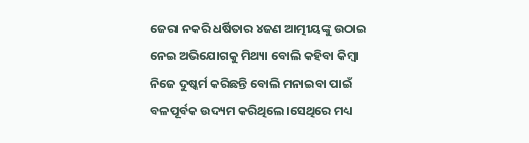ଜେରା ନକରି ଧର୍ଷିତାର ୪ଜଣ ଆତ୍ମୀୟଙ୍କୁ ଉଠାଇ ନେଇ ଅଭିଯୋଗକୁ ମିଥ୍ୟା ବୋଲି କହିବା କିମ୍ୱା ନିଜେ ଦୁଷ୍କର୍ମ କରିଛନ୍ତି ବୋଲି ମନାଇବା ପାଇଁ ବଳପୂର୍ବକ ଉଦ୍ୟମ କରିଥିଲେ।ସେଥିରେ ମଧ୍ୟ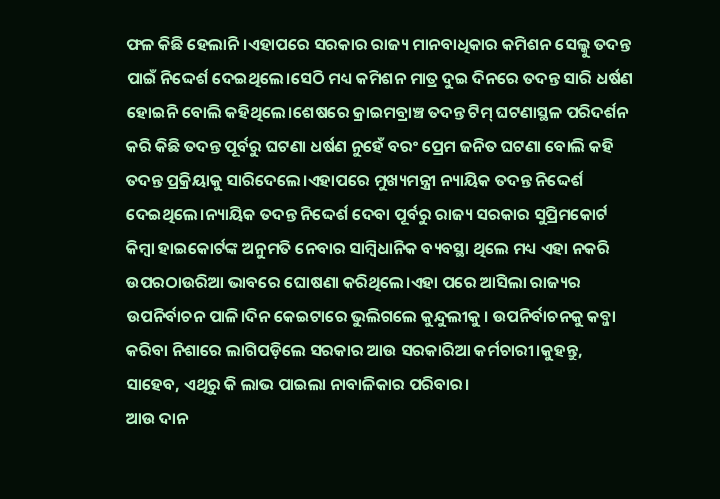ଫଳ କିଛି ହେଲାନି।ଏହାପରେ ସରକାର ରାଜ୍ୟ ମାନବାଧିକାର କମିଶନ ସେଲ୍କୁ ତଦନ୍ତ ପାଇଁ ନିଦ୍ଦେର୍ଶ ଦେଇଥିଲେ।ସେଠି ମଧ୍ୟ କମିଶନ ମାତ୍ର ଦୁଇ ଦିନରେ ତଦନ୍ତ ସାରି ଧର୍ଷଣ ହୋଇନି ବୋଲି କହିଥିଲେ।ଶେଷରେ କ୍ରାଇମବ୍ରାଞ୍ଚ ତଦନ୍ତ ଟିମ୍ ଘଟଣାସ୍ଥଳ ପରିଦର୍ଶନ କରି କିଛି ତଦନ୍ତ ପୂର୍ବରୁ ଘଟଣା ଧର୍ଷଣ ନୁହେଁ ବରଂ ପ୍ରେମ ଜନିତ ଘଟଣା ବୋଲି କହି ତଦନ୍ତ ପ୍ରକ୍ରିୟାକୁ ସାରିଦେଲେ।ଏହାପରେ ମୁଖ୍ୟମନ୍ତ୍ରୀ ନ୍ୟାୟିକ ତଦନ୍ତ ନିଦ୍ଦେର୍ଶ ଦେଇଥିଲେ।ନ୍ୟାୟିକ ତଦନ୍ତ ନିଦ୍ଦେର୍ଶ ଦେବା ପୂର୍ବରୁ ରାଜ୍ୟ ସରକାର ସୁପ୍ରିମକୋର୍ଟ କିମ୍ୱା ହାଇକୋର୍ଟଙ୍କ ଅନୁମତି ନେବାର ସାମ୍ୱିଧାନିକ ବ୍ୟବସ୍ଥା ଥିଲେ ମଧ୍ୟ ଏହା ନକରି ଉପରଠାଉରିଆ ଭାବରେ ଘୋଷଣା କରିଥିଲେ।ଏହା ପରେ ଆସିଲା ରାଜ୍ୟର ଉପନିର୍ବାଚନ ପାଳି।ଦିନ କେଇଟାରେ ଭୁଲିଗଲେ କୁନ୍ଦୁଲୀକୁ । ଉପନିର୍ବାଚନକୁ କବ୍ଜା କରିବା ନିଶାରେ ଲାଗିପଡ଼ିଲେ ସରକାର ଆଉ ସରକାରିଆ କର୍ମଚାରୀ।କୁହନ୍ତୁ, ସାହେବ, ଏଥିରୁ କି ଲାଭ ପାଇଲା ନାବାଳିକାର ପରିବାର।
ଆଉ ଦାନ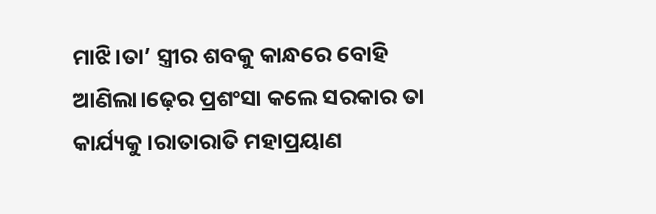ମାଝି।ତା’ ସ୍ତ୍ରୀର ଶବକୁ କାନ୍ଧରେ ବୋହି ଆଣିଲା।ଢ଼େର ପ୍ରଶଂସା କଲେ ସରକାର ତା କାର୍ଯ୍ୟକୁ।ରାତାରାତି ମହାପ୍ରୟାଣ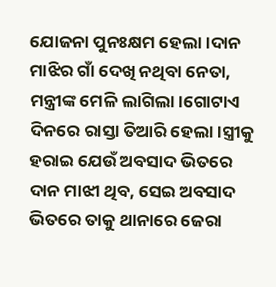ଯୋଜନା ପୁନଃକ୍ଷମ ହେଲା।ଦାନ ମାଝିର ଗାଁ ଦେଖି ନଥିବା ନେତା, ମନ୍ତ୍ରୀଙ୍କ ମେଳି ଲାଗିଲା।ଗୋଟାଏ ଦିନରେ ରାସ୍ତା ତିଆରି ହେଲା।ସ୍ତ୍ରୀକୁ ହରାଇ ଯେଉଁ ଅବସାଦ ଭିତରେ ଦାନ ମାଝୀ ଥିବ, ସେଇ ଅବସାଦ ଭିତରେ ତାକୁ ଥାନାରେ ଜେରା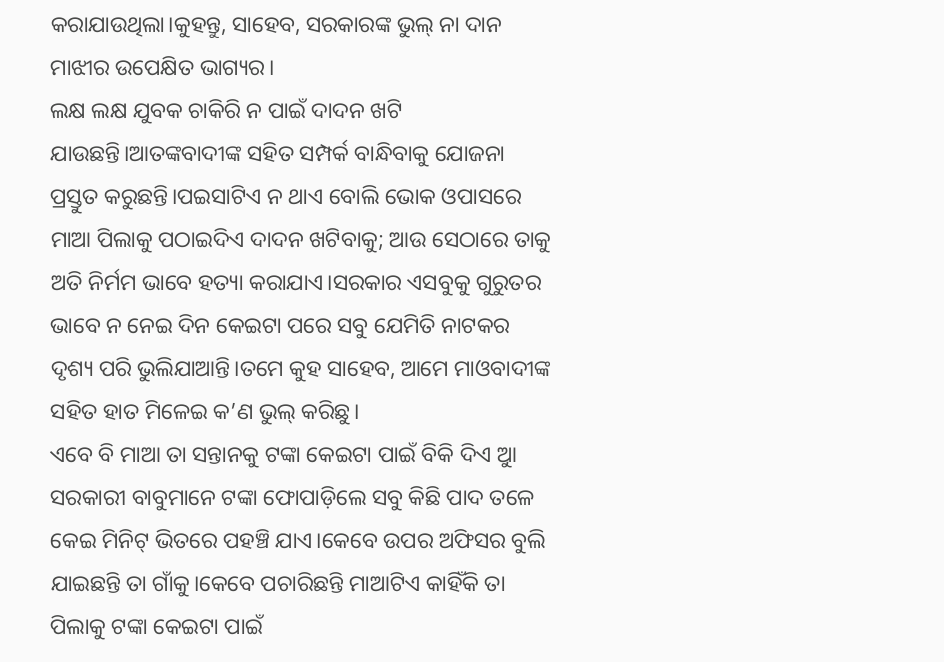କରାଯାଉଥିଲା।କୁହନ୍ତୁ, ସାହେବ, ସରକାରଙ୍କ ଭୁଲ୍ ନା ଦାନ ମାଝୀର ଉପେକ୍ଷିତ ଭାଗ୍ୟର।
ଲକ୍ଷ ଲକ୍ଷ ଯୁବକ ଚାକିରି ନ ପାଇଁ ଦାଦନ ଖଟି ଯାଉଛନ୍ତି।ଆତଙ୍କବାଦୀଙ୍କ ସହିତ ସମ୍ପର୍କ ବାନ୍ଧିବାକୁ ଯୋଜନା ପ୍ରସ୍ତୁତ କରୁଛନ୍ତି।ପଇସାଟିଏ ନ ଥାଏ ବୋଲି ଭୋକ ଓପାସରେ ମାଆ ପିଲାକୁ ପଠାଇଦିଏ ଦାଦନ ଖଟିବାକୁ; ଆଉ ସେଠାରେ ତାକୁ ଅତି ନିର୍ମମ ଭାବେ ହତ୍ୟା କରାଯାଏ।ସରକାର ଏସବୁକୁ ଗୁରୁତର ଭାବେ ନ ନେଇ ଦିନ କେଇଟା ପରେ ସବୁ ଯେମିତି ନାଟକର ଦୃଶ୍ୟ ପରି ଭୁଲିଯାଆନ୍ତି।ତମେ କୁହ ସାହେବ, ଆମେ ମାଓବାଦୀଙ୍କ ସହିତ ହାତ ମିଳେଇ କ’ଣ ଭୁଲ୍ କରିଛୁ।
ଏବେ ବି ମାଆ ତା ସନ୍ତାନକୁ ଟଙ୍କା କେଇଟା ପାଇଁ ବିକି ଦିଏ ଆୁ ସରକାରୀ ବାବୁମାନେ ଟଙ୍କା ଫୋପାଡ଼ିଲେ ସବୁ କିଛି ପାଦ ତଳେ କେଇ ମିନିଟ୍ ଭିତରେ ପହଞ୍ଚି ଯାଏ।କେବେ ଉପର ଅଫିସର ବୁଲି ଯାଇଛନ୍ତି ତା ଗାଁକୁ।କେବେ ପଚାରିଛନ୍ତି ମାଆଟିଏ କାହିଁକି ତା ପିଲାକୁ ଟଙ୍କା କେଇଟା ପାଇଁ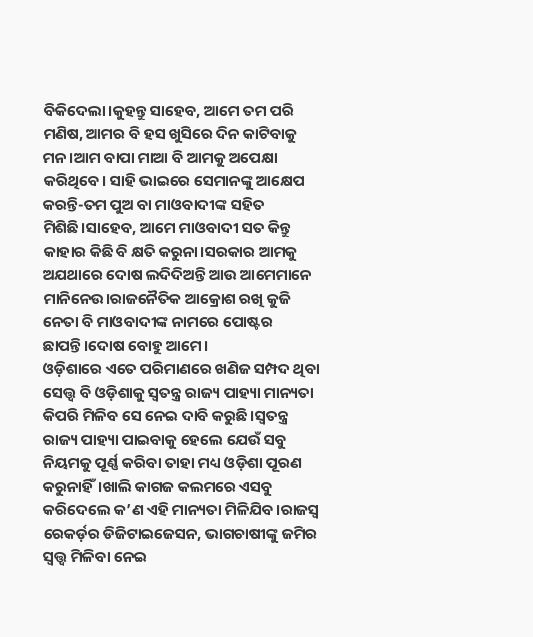ବିକିଦେଲା।କୁହନ୍ତୁ ସାହେବ, ଆମେ ତମ ପରି ମଣିଷ, ଆମର ବି ହସ ଖୁସିରେ ଦିନ କାଟିବାକୁ ମନ।ଆମ ବାପା ମାଆ ବି ଆମକୁ ଅପେକ୍ଷା କରିଥିବେ। ସାହି ଭାଇରେ ସେମାନଙ୍କୁ ଆକ୍ଷେପ କରନ୍ତି-ତମ ପୁଅ ବା ମାଓବାଦୀଙ୍କ ସହିତ ମିଶିଛି।ସାହେବ, ଆମେ ମାଓବାଦୀ ସତ କିନ୍ତୁ କାହାର କିଛି ବି କ୍ଷତି କରୁନା।ସରକାର ଆମକୁ ଅଯଥାରେ ଦୋଷ ଲଦିଦିଅନ୍ତି ଆଉ ଆମେମାନେ ମାନିନେଉ।ରାଜନୈତିକ ଆକ୍ରୋଶ ରଖି କୁଜି ନେତା ବି ମାଓବାଦୀଙ୍କ ନାମରେ ପୋଷ୍ଟର ଛାପନ୍ତି।ଦୋଷ ବୋହୁ ଆମେ।
ଓଡ଼ିଶାରେ ଏତେ ପରିମାଣରେ ଖଣିଜ ସମ୍ପଦ ଥିବା ସେତ୍ତ୍ୱ ବି ଓଡ଼ିଶାକୁ ସ୍ୱତନ୍ତ୍ର ରାଜ୍ୟ ପାହ୍ୟା ମାନ୍ୟତା କିପରି ମିଳିବ ସେ ନେଇ ଦାବି କରୁଛି।ସ୍ୱତନ୍ତ୍ର ରାଜ୍ୟ ପାହ୍ୟା ପାଇବାକୁ ହେଲେ ଯେଉଁ ସବୁ ନିୟମକୁ ପୂର୍ଣ୍ଣ କରିବା ତାହା ମଧ୍ୟ ଓଡ଼ିଶା ପୂରଣ କରୁନାହିଁ।ଖାଲି କାଗଜ କଲମରେ ଏସବୁ କରିଦେଲେ କ’ଣ ଏହି ମାନ୍ୟତା ମିଳିଯିବ।ରାଜସ୍ୱ ରେକର୍ଡ଼ର ଡିଜିଟାଇଜେସନ, ଭାଗଚାଷୀଙ୍କୁ ଜମିର ସ୍ୱତ୍ତ୍ୱ ମିଳିବା ନେଇ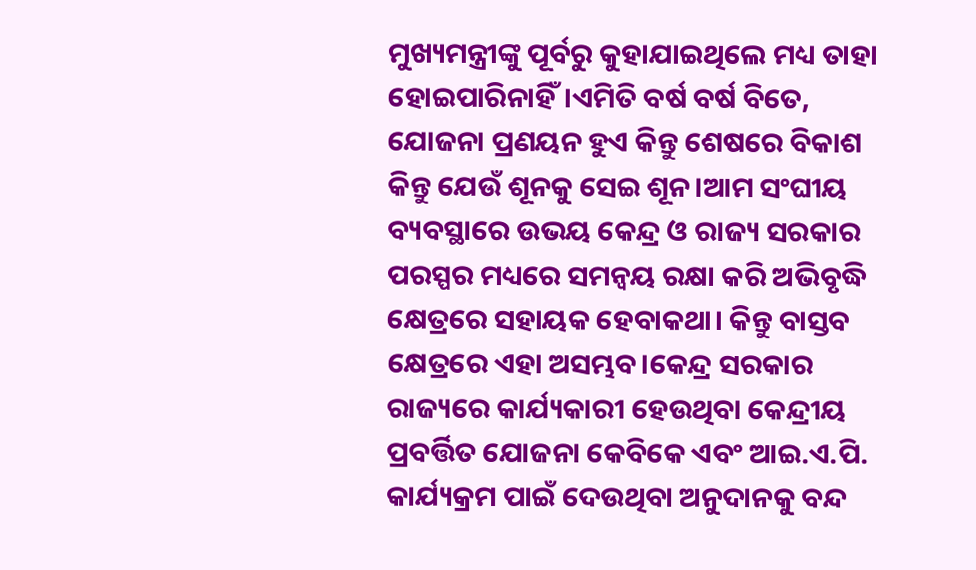ମୁଖ୍ୟମନ୍ତ୍ରୀଙ୍କୁ ପୂର୍ବରୁ କୁହାଯାଇଥିଲେ ମଧ୍ୟ ତାହା ହୋଇପାରିନାହିଁ।ଏମିତି ବର୍ଷ ବର୍ଷ ବିତେ, ଯୋଜନା ପ୍ରଣୟନ ହୁଏ କିନ୍ତୁ ଶେଷରେ ବିକାଶ କିନ୍ତୁ ଯେଉଁ ଶୂନକୁ ସେଇ ଶୂନ।ଆମ ସଂଘୀୟ ବ୍ୟବସ୍ଥାରେ ଉଭୟ କେନ୍ଦ୍ର ଓ ରାଜ୍ୟ ସରକାର ପରସ୍ପର ମଧ୍ୟରେ ସମନ୍ୱୟ ରକ୍ଷା କରି ଅଭିବୃଦ୍ଧି କ୍ଷେତ୍ରରେ ସହାୟକ ହେବାକଥା। କିନ୍ତୁ ବାସ୍ତବ କ୍ଷେତ୍ରରେ ଏହା ଅସମ୍ଭବ।କେନ୍ଦ୍ର ସରକାର ରାଜ୍ୟରେ କାର୍ଯ୍ୟକାରୀ ହେଉଥିବା କେନ୍ଦ୍ରୀୟ ପ୍ରବର୍ତ୍ତିତ ଯୋଜନା କେବିକେ ଏବଂ ଆଇ.ଏ.ପି. କାର୍ଯ୍ୟକ୍ରମ ପାଇଁ ଦେଉଥିବା ଅନୁଦାନକୁ ବନ୍ଦ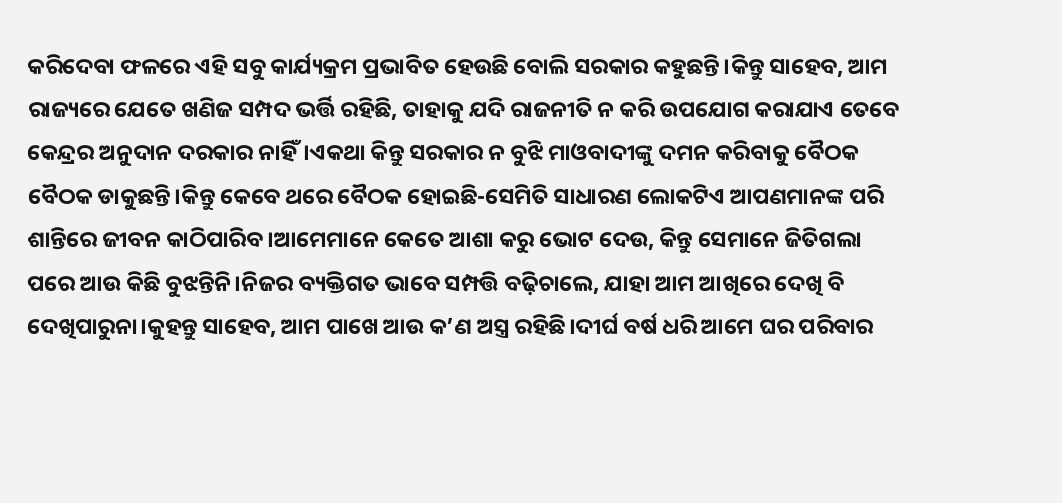କରିଦେବା ଫଳରେ ଏହି ସବୁ କାର୍ଯ୍ୟକ୍ରମ ପ୍ରଭାବିତ ହେଉଛି ବୋଲି ସରକାର କହୁଛନ୍ତି।କିନ୍ତୁ ସାହେବ, ଆମ ରାଜ୍ୟରେ ଯେତେ ଖଣିଜ ସମ୍ପଦ ଭର୍ତ୍ତି ରହିଛି, ତାହାକୁ ଯଦି ରାଜନୀତି ନ କରି ଉପଯୋଗ କରାଯାଏ ତେବେ କେନ୍ଦ୍ରର ଅନୁଦାନ ଦରକାର ନାହିଁ।ଏକଥା କିନ୍ତୁ ସରକାର ନ ବୁଝି ମାଓବାଦୀଙ୍କୁ ଦମନ କରିବାକୁ ବୈଠକ ବୈଠକ ଡାକୁଛନ୍ତି।କିନ୍ତୁ କେବେ ଥରେ ବୈଠକ ହୋଇଛି-ସେମିତି ସାଧାରଣ ଲୋକଟିଏ ଆପଣମାନଙ୍କ ପରି ଶାନ୍ତିରେ ଜୀବନ କାଠିପାରିବ।ଆମେମାନେ କେତେ ଆଶା କରୁ ଭୋଟ ଦେଉ, କିନ୍ତୁ ସେମାନେ ଜିତିଗଲା ପରେ ଆଉ କିଛି ବୁଝନ୍ତିନି।ନିଜର ବ୍ୟକ୍ତିଗତ ଭାବେ ସମ୍ପତ୍ତି ବଢ଼ିଚାଲେ, ଯାହା ଆମ ଆଖିରେ ଦେଖି ବି ଦେଖିପାରୁନା।କୁହନ୍ତୁ ସାହେବ, ଆମ ପାଖେ ଆଉ କ’ଣ ଅସ୍ତ୍ର ରହିଛି।ଦୀର୍ଘ ବର୍ଷ ଧରି ଆମେ ଘର ପରିବାର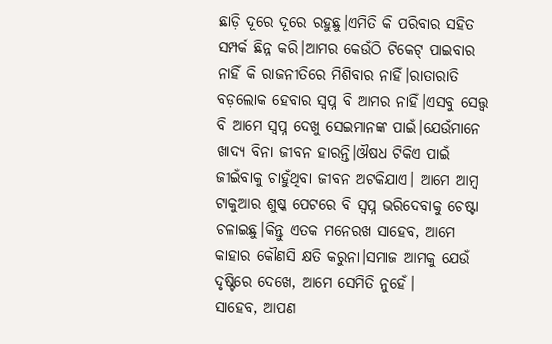ଛାଡ଼ି ଦୂରେ ଦୂରେ ରହୁଛୁ।ଏମିତି କି ପରିବାର ସହିତ ସମ୍ପର୍କ ଛିନ୍ନ କରି।ଆମର କେଉଁଠି ଟିକେଟ୍ ପାଇବାର ନାହିଁ କି ରାଜନୀତିରେ ମିଶିବାର ନାହିଁ।ରାତାରାତି ବଡ଼ଲୋକ ହେବାର ସ୍ୱପ୍ନ ବି ଆମର ନାହିଁ।ଏସବୁ ସେତ୍ତ୍ୱ ବି ଆମେ ସ୍ୱପ୍ନ ଦେଖୁ ସେଇମାନଙ୍କ ପାଇଁ।ଯେଉଁମାନେ ଖାଦ୍ୟ ବିନା ଜୀବନ ହାରନ୍ତି।ଔଷଧ ଟିକିଏ ପାଇଁ ଜୀଇଁବାକୁ ଚାହୁଁଥିବା ଜୀବନ ଅଟକିଯାଏ। ଆମେ ଆମ୍ୱ ଟାକୁଆର ଶୁଷ୍କ ପେଟରେ ବି ସ୍ୱପ୍ନ ଭରିଦେବାକୁ ଚେଷ୍ଟା ଚଳାଇଛୁ।କିନ୍ତୁ ଏତକ ମନେରଖ ସାହେବ, ଆମେ କାହାର କୌଣସି କ୍ଷତି କରୁନା।ସମାଜ ଆମକୁ ଯେଉଁ ଦୃଷ୍ଟିରେ ଦେଖେ, ଆମେ ସେମିତି ନୁହେଁ।
ସାହେବ, ଆପଣ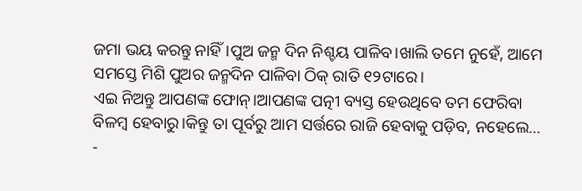ଜମା ଭୟ କରନ୍ତୁ ନାହିଁ।ପୁଅ ଜନ୍ମ ଦିନ ନିଶ୍ଚୟ ପାଳିବ।ଖାଲି ତମେ ନୁହେଁ, ଆମେ ସମସ୍ତେ ମିଶି ପୁଅର ଜନ୍ମଦିନ ପାଳିବା ଠିକ୍ ରାତି ୧୨ଟାରେ।
ଏଇ ନିଅନ୍ତୁ ଆପଣଙ୍କ ଫୋନ୍।ଆପଣଙ୍କ ପତ୍ନୀ ବ୍ୟସ୍ତ ହେଉଥିବେ ତମ ଫେରିବା ବିଳମ୍ୱ ହେବାରୁ।କିନ୍ତୁ ତା ପୂର୍ବରୁ ଆମ ସର୍ତ୍ତରେ ରାଜି ହେବାକୁ ପଡ଼ିବ, ନହେଲେ...
-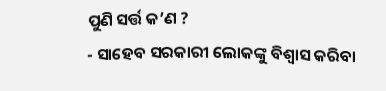ପୁଣି ସର୍ତ୍ତ କ’ଣ ?
- ସାହେବ ସରକାରୀ ଲୋକଙ୍କୁ ବିଶ୍ୱାସ କରିବା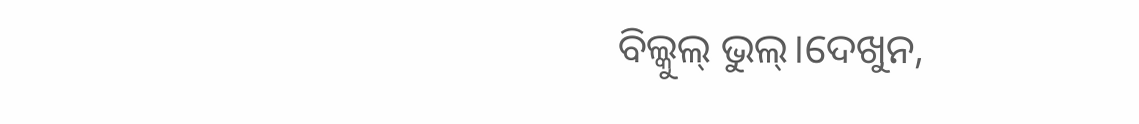ବିଲ୍କୁଲ୍ ଭୁଲ୍।ଦେଖୁନ,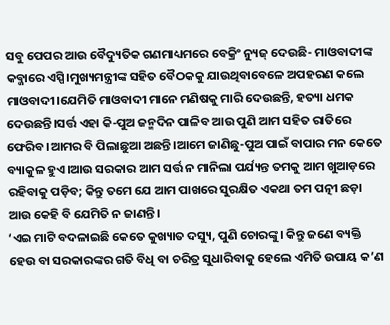ସବୁ ପେପର ଆଉ ବୈଦ୍ୟୁତିକ ଗଣମାଧ୍ୟମରେ ବେକ୍ରିଂ ନ୍ୟୁଜ୍ ଦେଉଛି- ମାଓବାଦୀଙ୍କ କବ୍ଜାରେ ଏସ୍ପି।ମୁଖ୍ୟମନ୍ତ୍ରୀଙ୍କ ସହିତ ବୈଠକକୁ ଯାଉଥିବାବେଳେ ଅପହରଣ କଲେ ମାଓବାଦୀ।ଯେମିତି ମାଓବାଦୀ ମାନେ ମଣିଷକୁ ମାରି ଦେଉଛନ୍ତି, ହତ୍ୟା ଧମକ ଦେଉଛନ୍ତି।ସର୍ତ୍ତ ଏହା କି-ପୁଅ ଜନ୍ମଦିନ ପାଳିବ ଆଉ ପୁଣି ଆମ ସହିତ ରାତିରେ ଫେରିବ।ଆମର ବି ପିଲାଛୁଆ ଅଛନ୍ତି।ଆମେ ଜାଣିଛୁ-ପୁଅ ପାଇଁ ବାପାର ମନ କେତେ ବ୍ୟାକୁଳ ହୁଏ।ଆଉ ସରକାର ଆମ ସର୍ତ୍ତ ନ ମାନିଲା ପର୍ଯ୍ୟନ୍ତ ତମକୁ ଆମ ଖୁଆଡ଼ରେ ରହିବାକୁ ପଡ଼ିବ; କିନ୍ତୁ ତମେ ଯେ ଆମ ପାଖରେ ସୁରକ୍ଷିତ ଏକଥା ତମ ପତ୍ନୀ ଛଡ଼ା ଆଉ କେହି ବି ଯେମିତି ନ ଜାଣନ୍ତି।
‘ଏଇ ମାଟି ବଦଳାଇଛି କେତେ କୁଖ୍ୟାତ ଦସ୍ୟୁ, ପୁଣି ଚୋରଙ୍କୁ। କିନ୍ତୁ ଜଣେ ବ୍ୟକ୍ତି ହେଉ ବା ସରକାରଙ୍କର ଗତି ବିଧି ବା ଚରିତ୍ର ସୁଧାରିବାକୁ ହେଲେ ଏମିତି ଉପାୟ କ’ଣ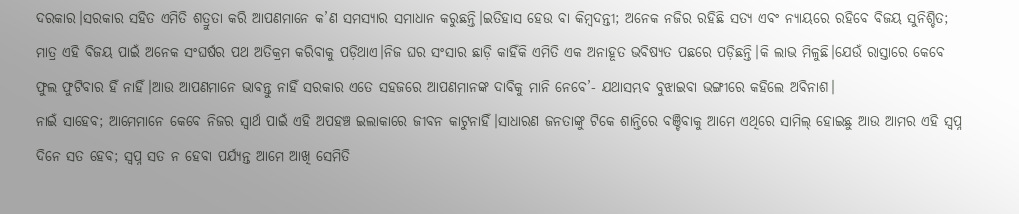ଦରକାର।ସରକାର ସହିତ ଏମିତି ଶତ୍ରୁତା କରି ଆପଣମାନେ କ’ଣ ସମସ୍ୟାର ସମାଧାନ କରୁଛନ୍ତି।ଇତିହାସ ହେଉ ବା କିମ୍ୱଦନ୍ତୀ; ଅନେକ ନଜିର ରହିଛି ସତ୍ୟ ଏବଂ ନ୍ୟାୟରେ ରହିବେ ବିଜୟ ସୁନିଶ୍ଚିତ; ମାତ୍ର ଏହି ବିଜୟ ପାଇଁ ଅନେକ ସଂଘର୍ଷର ପଥ ଅତିକ୍ରମ କରିବାକୁ ପଡ଼ିଥାଏ।ନିଜ ଘର ସଂସାର ଛାଡ଼ି କାହିଁକି ଏମିତି ଏକ ଅନାହୂତ ଭବିଷ୍ୟତ ପଛରେ ପଡ଼ିଛନ୍ତି।କି ଲାଭ ମିଳୁଛି।ଯେଉଁ ରାସ୍ତାରେ କେବେ ଫୁଲ ଫୁଟିବାର ହିଁ ନାହିଁ।ଆଉ ଆପଣମାନେ ଭାବନ୍ତୁ ନାହିଁ ସରକାର ଏତେ ସହଜରେ ଆପଣମାନଙ୍କ ଦାବିକୁ ମାନି ନେବେ’- ଯଥାସମ୍ଭବ ବୁଝାଇବା ଭଙ୍ଗୀରେ କହିଲେ ଅବିନାଶ।
ନାଇଁ ସାହେବ; ଆମେମାନେ କେବେ ନିଜର ସ୍ୱାର୍ଥ ପାଇଁ ଏହି ଅପହଞ୍ଚ ଇଲାକାରେ ଜୀବନ କାଟୁନାହିଁ।ସାଧାରଣ ଜନତାଙ୍କୁ ଟିକେ ଶାନ୍ତିରେ ବଞ୍ଚିବାକୁ ଆମେ ଏଥିରେ ସାମିଲ୍ ହୋଇଛୁ ଆଉ ଆମର ଏହି ସ୍ୱପ୍ନ ଦିନେ ସତ ହେବ; ସ୍ୱପ୍ନ ସତ ନ ହେବା ପର୍ଯ୍ୟନ୍ତ ଆମେ ଆଖି ସେମିତି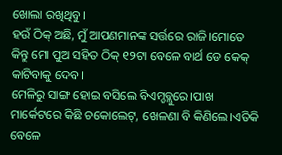ଖୋଲା ରଖିଥିବୁ।
ହଉଁ ଠିକ୍ ଅଛି, ମୁଁ ଆପଣମାନଙ୍କ ସର୍ତ୍ତରେ ରାଜି।ମୋତେ କିନ୍ତୁ ମୋ ପୁଅ ସହିତ ଠିକ୍ ୧୨ଟା ବେଳେ ବାର୍ଥ ଡେ କେକ୍ କାଟିବାକୁ ଦେବ।
ମେଳିରୁ ସାଙ୍ଗ ହୋଇ ବସିଲେ ବିଏମ୍ଡବ୍ଲୁରେ।ପାଖ ମାର୍କେଟରେ କିଛି ଚକୋଲେଟ୍, ଖେଳଣା ବି କିଣିଲେ।ଏତିକି ବେଳେ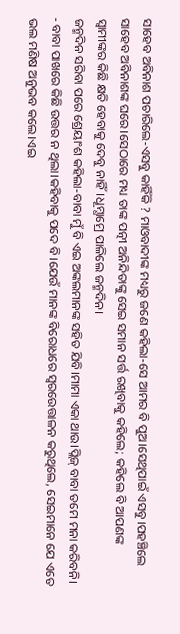ସାହେବ ଅବିନାଶ ପଚାରିଲେ-ଏସବୁ କାହିଁକି ? ମାଓବାଦୀଙ୍କ ମଧ୍ୟରୁ ଜଣେ କହିଲା-ସେ ଆମର ବି ପୁଅ।ସେଥିପାଇଁ ଏସବୁ।ପହଞ୍ଚିଲେ ସାହେବ ଅବିନାଶଙ୍କ ଘରେ।ସେଠାରେ ମଧ୍ୟ ତାଙ୍କ ପତ୍ନୀ ଅନିନ୍ଦିତାଙ୍କୁ ସେଇ ସମାନ ସର୍ତ୍ତ ରଖିବାକୁ କହିଲେ; କହିଲେ ବି ଆପଣଙ୍କ ସ୍ୱାମୀଙ୍କର କିଛି କ୍ଷତି ହେବାକୁ ଦେବୁ ନାହିଁ।ଧୂମ୍ଧାମ୍ରେ ପାଳିଲେ ଜନ୍ମଦିନ।
ଜନ୍ମଦିନ ସରିବା ପରେ ଶ୍ରେୟାଂଶ କହିଲା-ବାବା ମୁଁ ବି ଏଇ ଅଙ୍କଲମାନଙ୍କ ସହିତ ଯିବି।ମାମା ଏକା ଥାଉ।ପ୍ଲିଜ୍ ବାବା ତମେ ମନା କରିବନି।
- ବାବା ପାଖରେ କିଛି ଉତ୍ତର ନ ଥିଲା।କହିବାକୁ ପଦେ ବି।ଯେଉଁ ମାନଙ୍କ ବିରୋଧରେ ସ୍ୱରଉେତ୍ତାଳନ କରୁଥିଲେ, ସେଇମାନେ ଯେ ଏତେ ଭଲ ମଣିଷ ଅନୁଭବ କଲେ।ଏଇ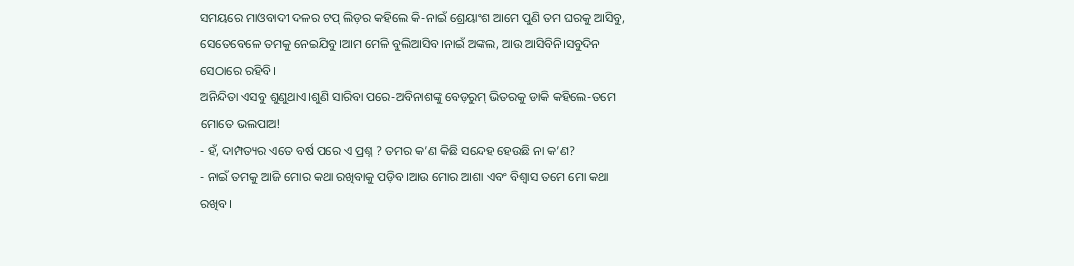ସମୟରେ ମାଓବାଦୀ ଦଳର ଟପ୍ ଲିଡ଼ର କହିଲେ କି-ନାଇଁ ଶ୍ରେୟାଂଶ ଆମେ ପୁଣି ତମ ଘରକୁ ଆସିବୁ, ସେତେବେଳେ ତମକୁ ନେଇଯିବୁ।ଆମ ମେଳି ବୁଲିଆସିବ।ନାଇଁ ଅଙ୍କଲ, ଆଉ ଆସିବିନି।ସବୁଦିନ ସେଠାରେ ରହିବି।
ଅନିନ୍ଦିତା ଏସବୁ ଶୁଣୁଥାଏ।ଶୁଣି ସାରିବା ପରେ-ଅବିନାଶଙ୍କୁ ବେଡ଼ରୁମ୍ ଭିତରକୁ ଡାକି କହିଲେ-ତମେ ମୋତେ ଭଲପାଅ!
- ହଁ, ଦାମ୍ପତ୍ୟର ଏତେ ବର୍ଷ ପରେ ଏ ପ୍ରଶ୍ନ ? ତମର କ’ଣ କିଛି ସନ୍ଦେହ ହେଉଛି ନା କ’ଣ?
- ନାଇଁ ତମକୁ ଆଜି ମୋର କଥା ରଖିବାକୁ ପଡ଼ିବ।ଆଉ ମୋର ଆଶା ଏବଂ ବିଶ୍ୱାସ ତମେ ମୋ କଥା ରଖିବ।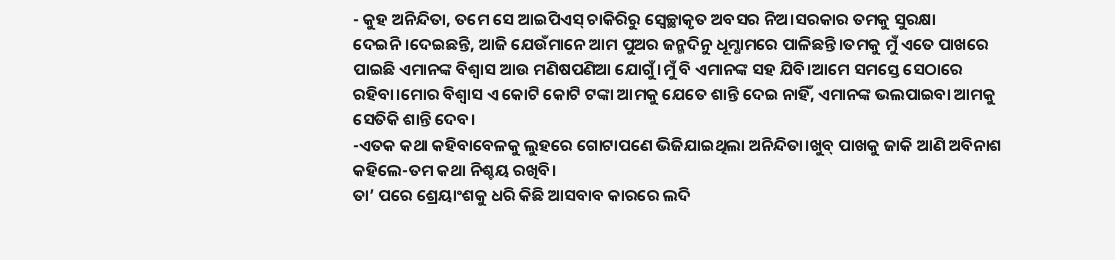- କୁହ ଅନିନ୍ଦିତା, ତମେ ସେ ଆଇପିଏସ୍ ଚାକିରିରୁ ସ୍ୱେଚ୍ଛାକୃତ ଅବସର ନିଅ।ସରକାର ତମକୁ ସୁରକ୍ଷା ଦେଇନି।ଦେଇଛନ୍ତି, ଆଜି ଯେଉଁମାନେ ଆମ ପୁଅର ଜନ୍ମଦିନୁ ଧୂମ୍ଧାମରେ ପାଳିଛନ୍ତି।ତମକୁ ମୁଁ ଏତେ ପାଖରେ ପାଇଛି ଏମାନଙ୍କ ବିଶ୍ୱାସ ଆଉ ମଣିଷପଣିଆ ଯୋଗୁଁ।ମୁଁ ବି ଏମାନଙ୍କ ସହ ଯିବି।ଆମେ ସମସ୍ତେ ସେଠାରେ ରହିବା।ମୋର ବିଶ୍ୱାସ ଏ କୋଟି କୋଟି ଟଙ୍କା ଆମକୁ ଯେତେ ଶାନ୍ତି ଦେଇ ନାହିଁ, ଏମାନଙ୍କ ଭଲପାଇବା ଆମକୁ ସେତିକି ଶାନ୍ତି ଦେବ।
-ଏତକ କଥା କହିବାବେଳକୁ ଲୁହରେ ଗୋଟାପଣେ ଭିଜିଯାଇଥିଲା ଅନିନ୍ଦିତା।ଖୁବ୍ ପାଖକୁ ଜାକି ଆଣି ଅବିନାଶ କହିଲେ-ତମ କଥା ନିଶ୍ଚୟ ରଖିବି।
ତା’ ପରେ ଶ୍ରେୟାଂଶକୁ ଧରି କିଛି ଆସବାବ କାରରେ ଲଦି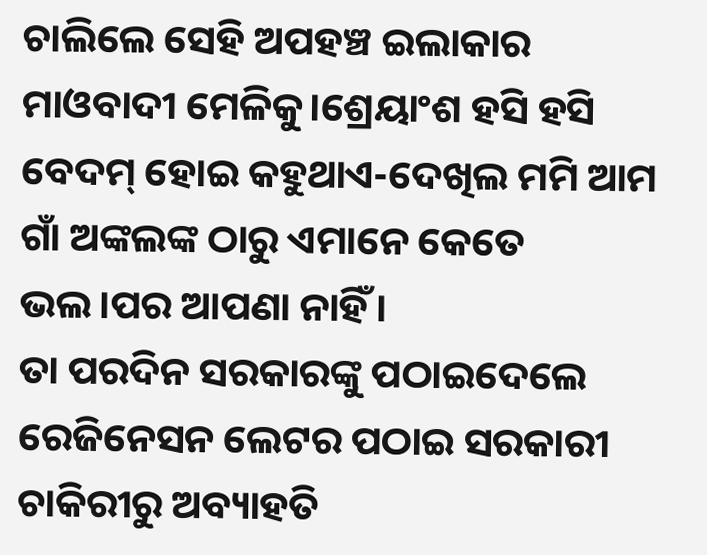ଚାଲିଲେ ସେହି ଅପହଞ୍ଚ ଇଲାକାର ମାଓବାଦୀ ମେଳିକୁ।ଶ୍ରେୟାଂଶ ହସି ହସି ବେଦମ୍ ହୋଇ କହୁଥାଏ-ଦେଖିଲ ମମି ଆମ ଗାଁ ଅଙ୍କଲଙ୍କ ଠାରୁ ଏମାନେ କେତେ ଭଲ।ପର ଆପଣା ନାହିଁ।
ତା ପରଦିନ ସରକାରଙ୍କୁ ପଠାଇଦେଲେ ରେଜିନେସନ ଲେଟର ପଠାଇ ସରକାରୀ ଚାକିରୀରୁ ଅବ୍ୟାହତି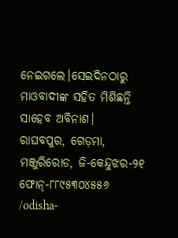ନେଇଗଲେ।ସେଇଦିନଠାରୁ ମାଓବାଦୀଙ୍କ ସହିତ ମିଶିଛନ୍ତି ସାହେବ ଅବିନାଶ।
ରାଘବପୁର, ଗେଡ଼ମା, ମଞ୍ଜୁରିରୋଡ, ଜି-କେନ୍ଦୁଝର-୨୧
ଫୋନ୍-୮୮୯୫୩୦୪୫୫୬
/odisha-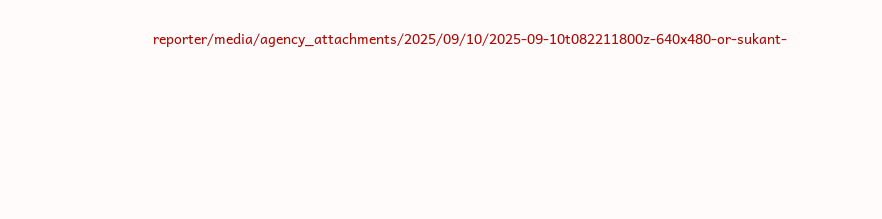reporter/media/agency_attachments/2025/09/10/2025-09-10t082211800z-640x480-or-sukant-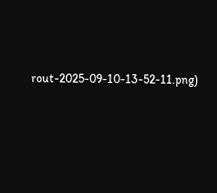rout-2025-09-10-13-52-11.png)